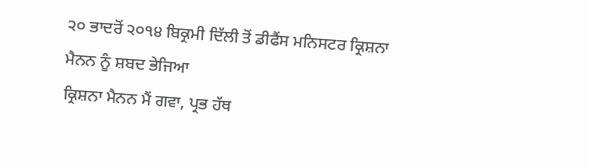੨੦ ਭਾਦਰੋਂ ੨੦੧੪ ਬਿਕ੍ਰਮੀ ਦਿੱਲੀ ਤੋਂ ਡੀਫੈਂਸ ਮਨਿਸਟਰ ਕ੍ਰਿਸ਼ਨਾ ਮੈਨਨ ਨੂੰ ਸ਼ਬਦ ਭੇਜਿਆ
ਕ੍ਰਿਸ਼ਨਾ ਮੈਨਨ ਮੈਂ ਗਵਾ, ਪ੍ਰਭ ਹੱਥ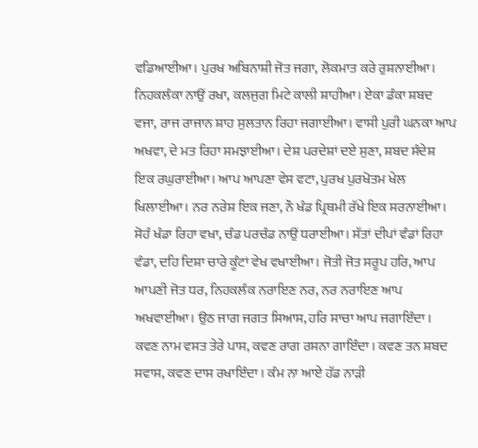ਵਡਿਆਈਆ। ਪੁਰਖ ਅਬਿਨਾਸ਼ੀ ਜੋਤ ਜਗਾ, ਲੋਕਮਾਤ ਕਰੇ ਰੁਸ਼ਨਾਈਆ। ਨਿਹਕਲੰਕਾ ਨਾਉਂ ਰਖਾ, ਕਲਜੁਗ ਮਿਟੇ ਕਾਲੀ ਸ਼ਾਹੀਆ। ਏਕਾ ਡੰਕਾ ਸ਼ਬਦ ਵਜਾ, ਰਾਜ ਰਾਜਾਨ ਸ਼ਾਹ ਸੁਲਤਾਨ ਰਿਹਾ ਜਗਾਈਆ। ਵਾਸੀ ਪੁਰੀ ਘਨਕਾ ਆਪ ਅਖਵਾ, ਦੇ ਮਤ ਰਿਹਾ ਸਮਝਾਈਆ। ਦੇਸ਼ ਪਰਦੇਸ਼ਾਂ ਦਏ ਸੁਣਾ, ਸ਼ਬਦ ਸੰਦੇਸ਼ ਇਕ ਰਘੁਰਾਈਆ। ਆਪ ਆਪਣਾ ਵੇਸ ਵਟਾ, ਪੁਰਖ ਪੁਰਖੋਤਮ ਖੇਲ ਖਿਲਾਈਆ। ਨਰ ਨਰੇਸ਼ ਇਕ ਜਣਾ, ਨੌ ਖੰਡ ਪ੍ਰਿਥਮੀ ਰੱਖੇ ਇਕ ਸਰਨਾਈਆ। ਸੋਹੰ ਖੰਡਾ ਰਿਹਾ ਵਖਾ, ਚੰਡ ਪਰਚੰਡ ਨਾਉਂ ਧਰਾਈਆ। ਸੱਤਾਂ ਦੀਪਾਂ ਵੰਡਾਂ ਰਿਹਾ ਵੰਡਾ, ਦਹਿ ਦਿਸ਼ਾ ਚਾਰੇ ਕੂੰਟਾਂ ਵੇਖ ਵਖਾਈਆ। ਜੋਤੀ ਜੋਤ ਸਰੂਪ ਹਰਿ, ਆਪ ਆਪਣੀ ਜੋਤ ਧਰ, ਨਿਹਕਲੰਕ ਨਰਾਇਣ ਨਰ, ਨਰ ਨਰਾਇਣ ਆਪ ਅਖਵਾਈਆ। ਉਠ ਜਾਗ ਜਗਤ ਸਿਆਸ, ਹਰਿ ਸਾਚਾ ਆਪ ਜਗਾਇੰਦਾ। ਕਵਣ ਨਾਮ ਵਸਤ ਤੇਰੇ ਪਾਸ, ਕਵਣ ਰਾਗ ਰਸਨਾ ਗਾਇੰਦਾ। ਕਵਣ ਤਨ ਸ਼ਬਦ ਸਵਾਸ, ਕਵਣ ਦਾਸ ਰਖਾਇੰਦਾ। ਕੰਮ ਨਾ ਆਏ ਹੱਡ ਨਾੜੀ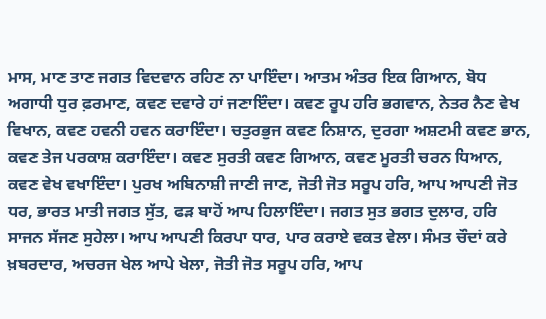ਮਾਸ, ਮਾਣ ਤਾਣ ਜਗਤ ਵਿਦਵਾਨ ਰਹਿਣ ਨਾ ਪਾਇੰਦਾ। ਆਤਮ ਅੰਤਰ ਇਕ ਗਿਆਨ, ਬੋਧ ਅਗਾਧੀ ਧੁਰ ਫ਼ਰਮਾਣ, ਕਵਣ ਦਵਾਰੇ ਹਾਂ ਜਣਾਇੰਦਾ। ਕਵਣ ਰੂਪ ਹਰਿ ਭਗਵਾਨ, ਨੇਤਰ ਨੈਣ ਵੇਖ ਵਿਖਾਨ, ਕਵਣ ਹਵਨੀ ਹਵਨ ਕਰਾਇੰਦਾ। ਚਤੁਰਭੁਜ ਕਵਣ ਨਿਸ਼ਾਨ, ਦੁਰਗਾ ਅਸ਼ਟਮੀ ਕਵਣ ਭਾਨ, ਕਵਣ ਤੇਜ ਪਰਕਾਸ਼ ਕਰਾਇੰਦਾ। ਕਵਣ ਸੁਰਤੀ ਕਵਣ ਗਿਆਨ, ਕਵਣ ਮੂਰਤੀ ਚਰਨ ਧਿਆਨ, ਕਵਣ ਵੇਖ ਵਖਾਇੰਦਾ। ਪੁਰਖ ਅਬਿਨਾਸ਼ੀ ਜਾਣੀ ਜਾਣ, ਜੋਤੀ ਜੋਤ ਸਰੂਪ ਹਰਿ, ਆਪ ਆਪਣੀ ਜੋਤ ਧਰ, ਭਾਰਤ ਮਾਤੀ ਜਗਤ ਸੁੱਤ, ਫੜ ਬਾਹੋਂ ਆਪ ਹਿਲਾਇੰਦਾ। ਜਗਤ ਸੁਤ ਭਗਤ ਦੁਲਾਰ, ਹਰਿ ਸਾਜਨ ਸੱਜਣ ਸੁਹੇਲਾ। ਆਪ ਆਪਣੀ ਕਿਰਪਾ ਧਾਰ, ਪਾਰ ਕਰਾਏ ਵਕਤ ਵੇਲਾ। ਸੰਮਤ ਚੌਦਾਂ ਕਰੇ ਖ਼ਬਰਦਾਰ, ਅਚਰਜ ਖੇਲ ਆਪੇ ਖੇਲਾ, ਜੋਤੀ ਜੋਤ ਸਰੂਪ ਹਰਿ, ਆਪ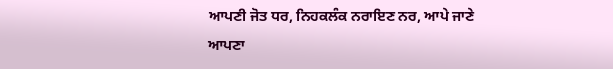ਆਪਣੀ ਜੋਤ ਧਰ, ਨਿਹਕਲੰਕ ਨਰਾਇਣ ਨਰ, ਆਪੇ ਜਾਣੇ ਆਪਣਾ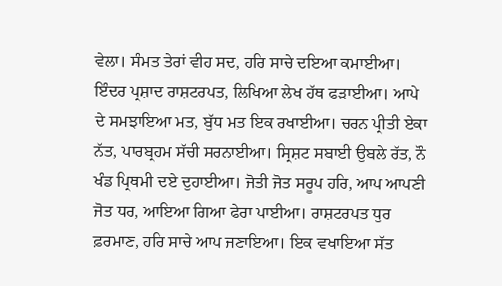ਵੇਲਾ। ਸੰਮਤ ਤੇਰਾਂ ਵੀਹ ਸਦ, ਹਰਿ ਸਾਚੇ ਦਇਆ ਕਮਾਈਆ। ਇੰਦਰ ਪ੍ਰਸ਼ਾਦ ਰਾਸ਼ਟਰਪਤ, ਲਿਖਿਆ ਲੇਖ ਹੱਥ ਫੜਾਈਆ। ਆਪੇ ਦੇ ਸਮਝਾਇਆ ਮਤ, ਬੁੱਧ ਮਤ ਇਕ ਰਖਾਈਆ। ਚਰਨ ਪ੍ਰੀਤੀ ਏਕਾ ਨੱਤ, ਪਾਰਬ੍ਰਹਮ ਸੱਚੀ ਸਰਨਾਈਆ। ਸ੍ਰਿਸ਼ਟ ਸਬਾਈ ਉਬਲੇ ਰੱਤ, ਨੌ ਖੰਡ ਪ੍ਰਿਥਮੀ ਦਏ ਦੁਹਾਈਆ। ਜੋਤੀ ਜੋਤ ਸਰੂਪ ਹਰਿ, ਆਪ ਆਪਣੀ ਜੋਤ ਧਰ, ਆਇਆ ਗਿਆ ਫੇਰਾ ਪਾਈਆ। ਰਾਸ਼ਟਰਪਤ ਧੁਰ ਫ਼ਰਮਾਣ, ਹਰਿ ਸਾਚੇ ਆਪ ਜਣਾਇਆ। ਇਕ ਵਖਾਇਆ ਸੱਤ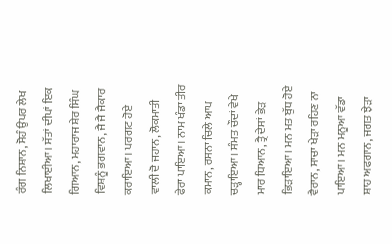ਰੰਗ ਨਿਸ਼ਾਨ, ਸੋਹੰ ਉਪਰ ਲੇਖ ਲਿਖਾਈਆ। ਸੱਤਾਂ ਦੀਪਾਂ ਇਕ ਗਿਆਨ, ਮਹਾਰਾਜ ਸ਼ੇਰ ਸਿੰਘ ਵਿਸ਼ਨੂੰ ਭਗਵਾਨ, ਜੈ ਜੈ ਜੈਕਾਰ ਕਰਾਇਆ। ਪਰਗਟ ਹੋਏ ਵਾਲੀ ਦੋ ਜਹਾਨ, ਲੋਕਮਾਤੀ ਫੇਰਾ ਪਾਇਆ। ਨਾਮ ਖੰਡਾ ਤੀਰ ਕਮਾਨ, ਰਸਨਾ ਚਿਲੇ ਆਪ ਚੜ੍ਹਾਇਆ। ਸੰਮਤ ਚੌਦਾਂ ਵੇਖੇ ਮਾਰ ਧਿਆਨ, ਤ੍ਰੈ ਦੇਸਾਂ ਭੇੜ ਭਿੜਾਇਆ। ਮਨ ਮਤ ਬੁੱਧ ਹੋਏ ਵੈਰਾਨ, ਸਾਚਾ ਖੇੜਾ ਰਹਿਣ ਨਾ ਪਾਇਆ। ਮਨ ਮਨੂਆ ਵੱਡਾ ਸ਼ਾਹ ਅਫਗਾਨ, ਜਗਤ ਝੇੜਾ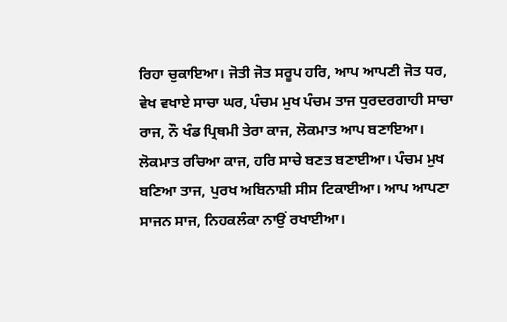ਰਿਹਾ ਚੁਕਾਇਆ। ਜੋਤੀ ਜੋਤ ਸਰੂਪ ਹਰਿ, ਆਪ ਆਪਣੀ ਜੋਤ ਧਰ, ਵੇਖ ਵਖਾਏ ਸਾਚਾ ਘਰ, ਪੰਚਮ ਮੁਖ ਪੰਚਮ ਤਾਜ ਧੁਰਦਰਗਾਹੀ ਸਾਚਾ ਰਾਜ, ਨੌ ਖੰਡ ਪ੍ਰਿਥਮੀ ਤੇਰਾ ਕਾਜ, ਲੋਕਮਾਤ ਆਪ ਬਣਾਇਆ। ਲੋਕਮਾਤ ਰਚਿਆ ਕਾਜ, ਹਰਿ ਸਾਚੇ ਬਣਤ ਬਣਾਈਆ। ਪੰਚਮ ਮੁਖ ਬਣਿਆ ਤਾਜ, ਪੁਰਖ ਅਬਿਨਾਸ਼ੀ ਸੀਸ ਟਿਕਾਈਆ। ਆਪ ਆਪਣਾ ਸਾਜਨ ਸਾਜ, ਨਿਹਕਲੰਕਾ ਨਾਉਂ ਰਖਾਈਆ।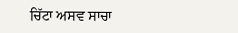ਚਿੱਟਾ ਅਸਵ ਸਾਚਾ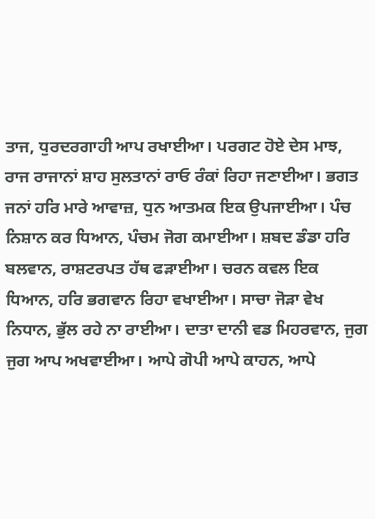ਤਾਜ, ਧੁਰਦਰਗਾਹੀ ਆਪ ਰਖਾਈਆ। ਪਰਗਟ ਹੋਏ ਦੇਸ ਮਾਝ, ਰਾਜ ਰਾਜਾਨਾਂ ਸ਼ਾਹ ਸੁਲਤਾਨਾਂ ਰਾਓ ਰੰਕਾਂ ਰਿਹਾ ਜਣਾਈਆ। ਭਗਤ ਜਨਾਂ ਹਰਿ ਮਾਰੇ ਆਵਾਜ਼, ਧੁਨ ਆਤਮਕ ਇਕ ਉਪਜਾਈਆ। ਪੰਚ ਨਿਸ਼ਾਨ ਕਰ ਧਿਆਨ, ਪੰਚਮ ਜੋਗ ਕਮਾਈਆ। ਸ਼ਬਦ ਡੰਡਾ ਹਰਿ ਬਲਵਾਨ, ਰਾਸ਼ਟਰਪਤ ਹੱਥ ਫੜਾਈਆ। ਚਰਨ ਕਵਲ ਇਕ ਧਿਆਨ, ਹਰਿ ਭਗਵਾਨ ਰਿਹਾ ਵਖਾਈਆ। ਸਾਚਾ ਜੋੜਾ ਵੇਖ ਨਿਧਾਨ, ਭੁੱਲ ਰਹੇ ਨਾ ਰਾਈਆ। ਦਾਤਾ ਦਾਨੀ ਵਡ ਮਿਹਰਵਾਨ, ਜੁਗ ਜੁਗ ਆਪ ਅਖਵਾਈਆ। ਆਪੇ ਗੋਪੀ ਆਪੇ ਕਾਹਨ, ਆਪੇ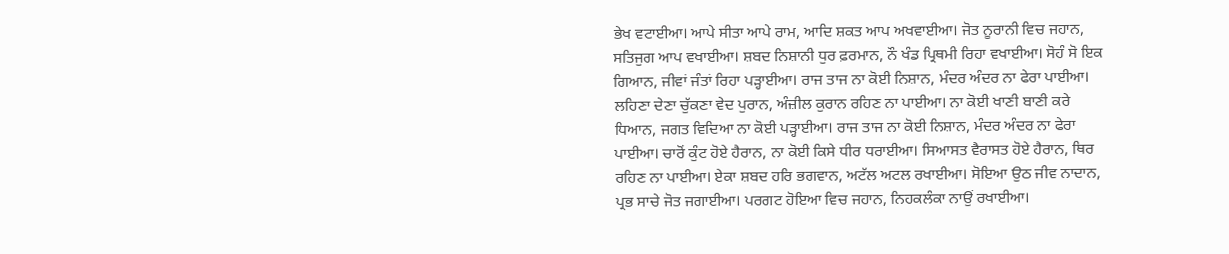ਭੇਖ ਵਟਾਈਆ। ਆਪੇ ਸੀਤਾ ਆਪੇ ਰਾਮ, ਆਦਿ ਸ਼ਕਤ ਆਪ ਅਖਵਾਈਆ। ਜੋਤ ਨੂਰਾਨੀ ਵਿਚ ਜਹਾਨ, ਸਤਿਜੁਗ ਆਪ ਵਖਾਈਆ। ਸ਼ਬਦ ਨਿਸ਼ਾਨੀ ਧੁਰ ਫ਼ਰਮਾਨ, ਨੌ ਖੰਡ ਪ੍ਰਿਥਮੀ ਰਿਹਾ ਵਖਾਈਆ। ਸੋਹੰ ਸੋ ਇਕ ਗਿਆਨ, ਜੀਵਾਂ ਜੰਤਾਂ ਰਿਹਾ ਪੜ੍ਹਾਈਆ। ਰਾਜ ਤਾਜ ਨਾ ਕੋਈ ਨਿਸ਼ਾਨ, ਮੰਦਰ ਅੰਦਰ ਨਾ ਫੇਰਾ ਪਾਈਆ। ਲਹਿਣਾ ਦੇਣਾ ਚੁੱਕਣਾ ਵੇਦ ਪੁਰਾਨ, ਅੰਜ਼ੀਲ ਕੁਰਾਨ ਰਹਿਣ ਨਾ ਪਾਈਆ। ਨਾ ਕੋਈ ਖਾਣੀ ਬਾਣੀ ਕਰੇ ਧਿਆਨ, ਜਗਤ ਵਿਦਿਆ ਨਾ ਕੋਈ ਪੜ੍ਹਾਈਆ। ਰਾਜ ਤਾਜ ਨਾ ਕੋਈ ਨਿਸ਼ਾਨ, ਮੰਦਰ ਅੰਦਰ ਨਾ ਫੇਰਾ ਪਾਈਆ। ਚਾਰੋਂ ਕੁੰਟ ਹੋਏ ਹੈਰਾਨ, ਨਾ ਕੋਈ ਕਿਸੇ ਧੀਰ ਧਰਾਈਆ। ਸਿਆਸਤ ਵੈਰਾਸਤ ਹੋਏ ਹੈਰਾਨ, ਥਿਰ ਰਹਿਣ ਨਾ ਪਾਈਆ। ਏਕਾ ਸ਼ਬਦ ਹਰਿ ਭਗਵਾਨ, ਅਟੱਲ ਅਟਲ ਰਖਾਈਆ। ਸੋਇਆ ਉਠ ਜੀਵ ਨਾਦਾਨ, ਪ੍ਰਭ ਸਾਚੇ ਜੋਤ ਜਗਾਈਆ। ਪਰਗਟ ਹੋਇਆ ਵਿਚ ਜਹਾਨ, ਨਿਹਕਲੰਕਾ ਨਾਉਂ ਰਖਾਈਆ।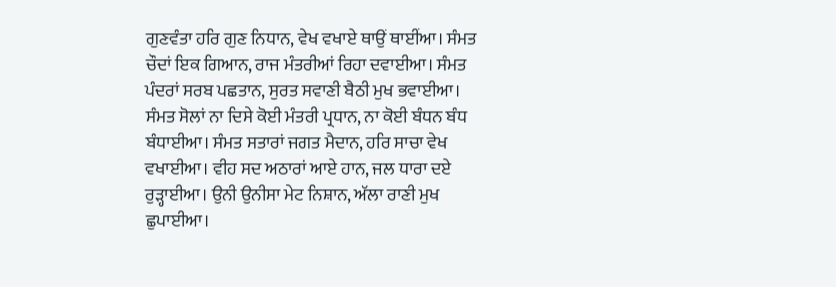ਗੁਣਵੰਤਾ ਹਰਿ ਗੁਣ ਨਿਧਾਨ, ਵੇਖ ਵਖਾਏ ਥਾਉਂ ਥਾਈਂਆ। ਸੰਮਤ ਚੌਦਾਂ ਇਕ ਗਿਆਨ, ਰਾਜ ਮੰਤਰੀਆਂ ਰਿਹਾ ਦਵਾਈਆ। ਸੰਮਤ ਪੰਦਰਾਂ ਸਰਬ ਪਛਤਾਨ, ਸੁਰਤ ਸਵਾਣੀ ਬੈਠੀ ਮੁਖ ਭਵਾਈਆ। ਸੰਮਤ ਸੋਲਾਂ ਨਾ ਦਿਸੇ ਕੋਈ ਮੰਤਰੀ ਪ੍ਰਧਾਨ, ਨਾ ਕੋਈ ਬੰਧਨ ਬੰਧ ਬੰਧਾਈਆ। ਸੰਮਤ ਸਤਾਰਾਂ ਜਗਤ ਮੈਦਾਨ, ਹਰਿ ਸਾਚਾ ਵੇਖ ਵਖਾਈਆ। ਵੀਹ ਸਦ ਅਠਾਰਾਂ ਆਏ ਹਾਨ, ਜਲ ਧਾਰਾ ਦਏ ਰੁੜ੍ਹਾਈਆ। ਉਨੀ ਉਨੀਸਾ ਮੇਟ ਨਿਸ਼ਾਨ, ਅੱਲਾ ਰਾਣੀ ਮੁਖ ਛੁਪਾਈਆ।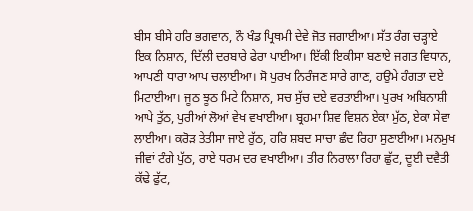ਬੀਸ ਬੀਸੇ ਹਰਿ ਭਗਵਾਨ, ਨੌ ਖੰਡ ਪ੍ਰਿਥਮੀ ਦੇਵੇ ਜੋਤ ਜਗਾਈਆ। ਸੱਤ ਰੰਗ ਚੜ੍ਹਾਏ ਇਕ ਨਿਸ਼ਾਨ, ਦਿੱਲੀ ਦਰਬਾਰੇ ਫੇਰਾ ਪਾਈਆ। ਇੱਕੀ ਇਕੀਸਾ ਬਣਾਏ ਜਗਤ ਵਿਧਾਨ, ਆਪਣੀ ਧਾਰਾ ਆਪ ਚਲਾਈਆ। ਸੋ ਪੁਰਖ ਨਿਰੰਜਣ ਸਾਰੇ ਗਾਣ, ਹਉਮੇ ਹੰਗਤਾ ਦਏ ਮਿਟਾਈਆ। ਜੂਠ ਝੂਠ ਮਿਟੇ ਨਿਸ਼ਾਨ, ਸਚ ਸੁੱਚ ਦਏ ਵਰਤਾਈਆ। ਪੁਰਖ ਅਬਿਨਾਸ਼ੀ ਆਪੇ ਤੁੱਠ, ਪੁਰੀਆਂ ਲੋਆਂ ਵੇਖ ਵਖਾਈਆ। ਬ੍ਰਹਮਾ ਸ਼ਿਵ ਵਿਸ਼ਨ ਏਕਾ ਮੁੱਠ, ਏਕਾ ਸੇਵਾ ਲਾਈਆ। ਕਰੋੜ ਤੇਤੀਸਾ ਜਾਏ ਰੁੱਠ, ਹਰਿ ਸ਼ਬਦ ਸਾਚਾ ਛੰਦ ਰਿਹਾ ਸੁਣਾਈਆ। ਮਨਮੁਖ ਜੀਵਾਂ ਟੰਗੇ ਪੁੱਠ, ਰਾਏ ਧਰਮ ਦਰ ਵਖਾਈਆ। ਤੀਰ ਨਿਰਾਲਾ ਰਿਹਾ ਛੁੱਟ, ਦੂਈ ਦਵੈਤੀ ਕੱਢੇ ਫੁੱਟ,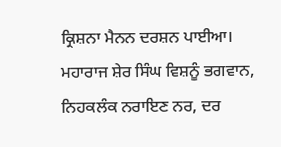ਕ੍ਰਿਸ਼ਨਾ ਮੈਨਨ ਦਰਸ਼ਨ ਪਾਈਆ। ਮਹਾਰਾਜ ਸ਼ੇਰ ਸਿੰਘ ਵਿਸ਼ਨੂੰ ਭਗਵਾਨ, ਨਿਹਕਲੰਕ ਨਰਾਇਣ ਨਰ, ਦਰ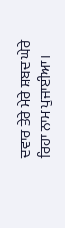ਦਵਾਰ ਤੇਰੇ ਮੇਰੇ ਸ਼ਬਦ ਘੇਰੇ ਰਿਹਾ ਨਾਮ ਪੁਜਾਈਆ।